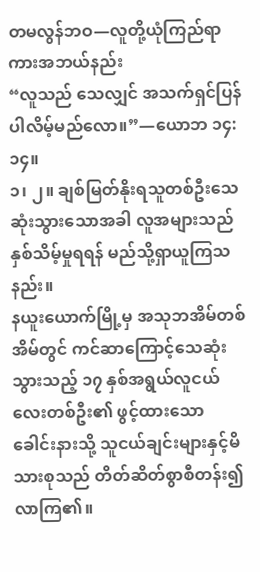တမလွန်ဘဝ—လူတို့ယုံကြည်ရာကားအဘယ်နည်း
“လူသည် သေလျှင် အသက်ရှင်ပြန်ပါလိမ့်မည်လော။”—ယောဘ ၁၄:၁၄။
၁၊ ၂။ ချစ်မြတ်နိုးရသူတစ်ဦးသေဆုံးသွားသောအခါ လူအများသည် နှစ်သိမ့်မှုရရန် မည်သို့ရှာယူကြသနည်း။
နယူးယောက်မြို့မှ အသုဘအိမ်တစ်အိမ်တွင် ကင်ဆာကြောင့်သေဆုံးသွားသည့် ၁၇ နှစ်အရွယ်လူငယ်လေးတစ်ဦး၏ ဖွင့်ထားသောခေါင်းနားသို့ သူငယ်ချင်းများနှင့်မိသားစုသည် တိတ်ဆိတ်စွာစီတန်း၍လာကြ၏။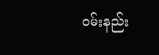ဝမ်းနည်း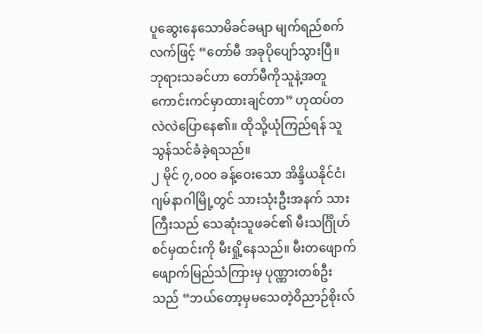ပူဆွေးနေသောမိခင်ခမျာ မျက်ရည်စက်လက်ဖြင့် “တော်မီ အခုပိုပျော်သွားပြီ။ ဘုရားသခင်ဟာ တော်မီကိုသူနဲ့အတူ ကောင်းကင်မှာထားချင်တာ” ဟုထပ်တလဲလဲပြောနေ၏။ ထိုသို့ယုံကြည်ရန် သူသွန်သင်ခံခဲ့ရသည်။
၂ မိုင် ၇,၀၀၀ ခန့်ဝေးသော အိန္ဒိယနိုင်ငံ၊ ဂျမ်နာဂါမြို့တွင် သားသုံးဦးအနက် သားကြီးသည် သေဆုံးသူဖခင်၏ မီးသင်္ဂြိုဟ်စင်မှထင်းကို မီးရှို့နေသည်။ မီးတဖျောက်ဖျောက်မြည်သံကြားမှ ပုဏ္ဏားတစ်ဦးသည် “ဘယ်တော့မှမသေတဲ့ဝိညာဉ်စိုးလ်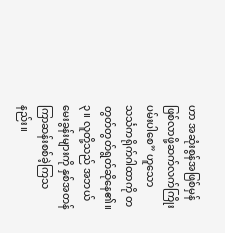ဟာ အဆုံးစွန်အဖြစ်မှန်ဖြစ်လာဖို့ဆက်လက်ကြိုးပမ်းပါစေ” ဟူသော သင်္သကရိုက်ဂါထာကို တတွတ်တွတ်ရွတ်ဆိုနေ၏။
၃။ လူတို့သည် အဘယ်မေးခွန်းများကို နှစ်အတန်ကြာဆန်းစစ်ခဲ့ကြသနည်း။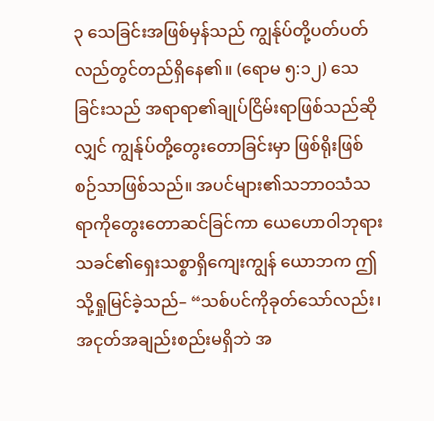၃ သေခြင်းအဖြစ်မှန်သည် ကျွန်ုပ်တို့ပတ်ပတ်လည်တွင်တည်ရှိနေ၏။ (ရောမ ၅:၁၂) သေခြင်းသည် အရာရာ၏ချုပ်ငြိမ်းရာဖြစ်သည်ဆိုလျှင် ကျွန်ုပ်တို့တွေးတောခြင်းမှာ ဖြစ်ရိုးဖြစ်စဉ်သာဖြစ်သည်။ အပင်များ၏သဘာဝသံသရာကိုတွေးတောဆင်ခြင်ကာ ယေဟောဝါဘုရားသခင်၏ရှေးသစ္စာရှိကျေးကျွန် ယောဘက ဤသို့ရှုမြင်ခဲ့သည်– “သစ်ပင်ကိုခုတ်သော်လည်း၊ အငုတ်အချည်းစည်းမရှိဘဲ အ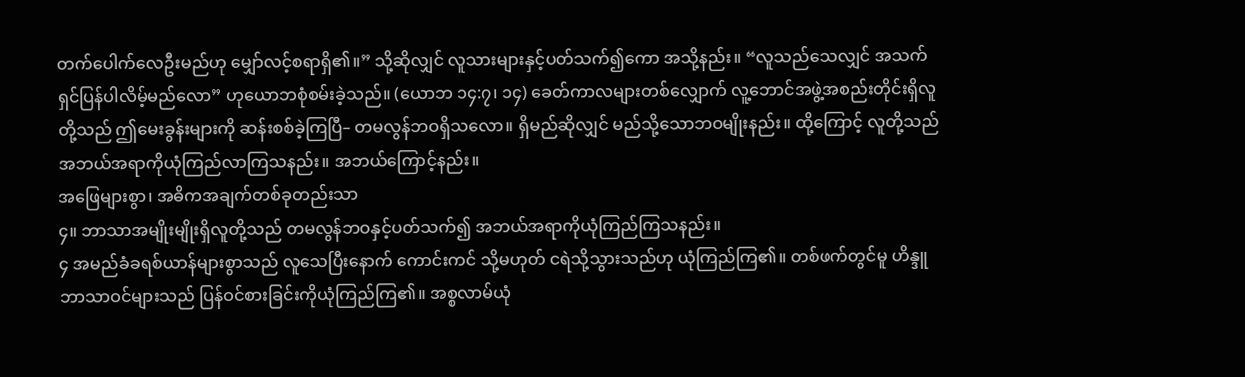တက်ပေါက်လေဦးမည်ဟု မျှော်လင့်စရာရှိ၏။” သို့ဆိုလျှင် လူသားများနှင့်ပတ်သက်၍ကော အသို့နည်း။ “လူသည်သေလျှင် အသက်ရှင်ပြန်ပါလိမ့်မည်လော” ဟုယောဘစုံစမ်းခဲ့သည်။ (ယောဘ ၁၄:၇၊ ၁၄) ခေတ်ကာလများတစ်လျှောက် လူ့ဘောင်အဖွဲ့အစည်းတိုင်းရှိလူတို့သည် ဤမေးခွန်းများကို ဆန်းစစ်ခဲ့ကြပြီ– တမလွန်ဘဝရှိသလော။ ရှိမည်ဆိုလျှင် မည်သို့သောဘဝမျိုးနည်း။ ထို့ကြောင့် လူတို့သည် အဘယ်အရာကိုယုံကြည်လာကြသနည်း။ အဘယ်ကြောင့်နည်း။
အဖြေများစွာ၊ အဓိကအချက်တစ်ခုတည်းသာ
၄။ ဘာသာအမျိုးမျိုးရှိလူတို့သည် တမလွန်ဘဝနှင့်ပတ်သက်၍ အဘယ်အရာကိုယုံကြည်ကြသနည်း။
၄ အမည်ခံခရစ်ယာန်များစွာသည် လူသေပြီးနောက် ကောင်းကင် သို့မဟုတ် ငရဲသို့သွားသည်ဟု ယုံကြည်ကြ၏။ တစ်ဖက်တွင်မူ ဟိန္ဒူဘာသာဝင်များသည် ပြန်ဝင်စားခြင်းကိုယုံကြည်ကြ၏။ အစ္စလာမ်ယုံ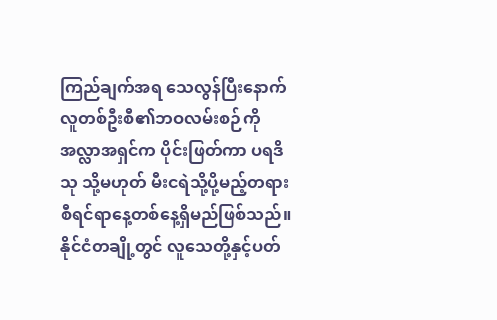ကြည်ချက်အရ သေလွန်ပြီးနောက် လူတစ်ဦးစီ၏ဘဝလမ်းစဉ်ကို အလ္လာအရှင်က ပိုင်းဖြတ်ကာ ပရဒိသု သို့မဟုတ် မီးငရဲသို့ပို့မည့်တရားစီရင်ရာနေ့တစ်နေ့ရှိမည်ဖြစ်သည်။ နိုင်ငံတချို့တွင် လူသေတို့နှင့်ပတ်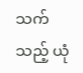သက်သည့် ယုံ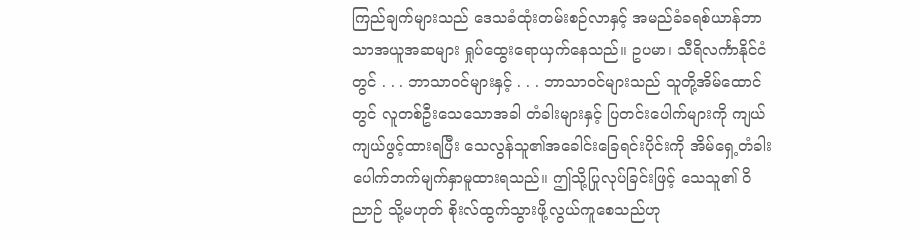ကြည်ချက်များသည် ဒေသခံထုံးတမ်းစဉ်လာနှင့် အမည်ခံခရစ်ယာန်ဘာသာအယူအဆများ ရှုပ်ထွေးရောယှက်နေသည်။ ဥပမာ၊ သီရိလင်္ကာနိုင်ငံတွင် . . . ဘာသာဝင်များနှင့် . . . ဘာသာဝင်များသည် သူတို့အိမ်ထောင်တွင် လူတစ်ဦးသေသောအခါ တံခါးများနှင့် ပြတင်းပေါက်များကို ကျယ်ကျယ်ဖွင့်ထားရပြီး သေလွန်သူ၏အခေါင်းခြေရင်းပိုင်းကို အိမ်ရှေ့တံခါးပေါက်ဘက်မျက်နှာမူထားရသည်။ ဤသို့ပြုလုပ်ခြင်းဖြင့် သေသူ၏ ဝိညာဉ် သို့မဟုတ် စိုးလ်ထွက်သွားဖို့လွယ်ကူစေသည်ဟု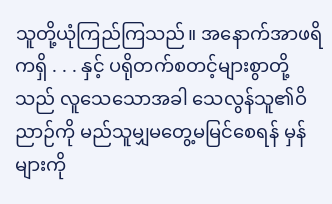သူတို့ယုံကြည်ကြသည်။ အနောက်အာဖရိကရှိ . . . နှင့် ပရိုတက်စတင့်များစွာတို့သည် လူသေသောအခါ သေလွန်သူ၏ဝိညာဉ်ကို မည်သူမျှမတွေ့မမြင်စေရန် မှန်များကို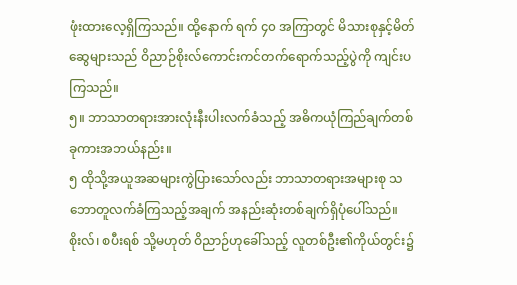ဖုံးထားလေ့ရှိကြသည်။ ထို့နောက် ရက် ၄၀ အကြာတွင် မိသားစုနှင့်မိတ်ဆွေများသည် ဝိညာဉ်စိုးလ်ကောင်းကင်တက်ရောက်သည့်ပွဲကို ကျင်းပကြသည်။
၅။ ဘာသာတရားအားလုံးနီးပါးလက်ခံသည့် အဓိကယုံကြည်ချက်တစ်ခုကားအဘယ်နည်း။
၅ ထိုသို့အယူအဆများကွဲပြားသော်လည်း ဘာသာတရားအများစု သဘောတူလက်ခံကြသည့်အချက် အနည်းဆုံးတစ်ချက်ရှိပုံပေါ်သည်။ စိုးလ်၊ စပီးရစ် သို့မဟုတ် ဝိညာဉ်ဟုခေါ်သည့် လူတစ်ဦး၏ကိုယ်တွင်း၌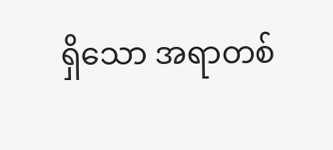ရှိသော အရာတစ်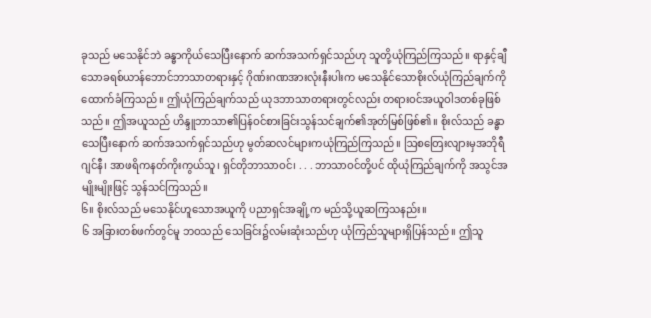ခုသည် မသေနိုင်ဘဲ ခန္ဓာကိုယ်သေပြီးနောက် ဆက်အသက်ရှင်သည်ဟု သူတို့ယုံကြည်ကြသည်။ ရာနှင့်ချီသောခရစ်ယာန်ဘောင်ဘာသာတရားနှင့် ဂိုဏ်းဂဏအားလုံးနီးပါးက မသေနိုင်သောစိုးလ်ယုံကြည်ချက်ကို ထောက်ခံကြသည်။ ဤယုံကြည်ချက်သည် ယုဒဘာသာတရားတွင်လည်း တရားဝင်အယူဝါဒတစ်ခုဖြစ်သည်။ ဤအယူသည် ဟိန္ဒူဘာသာ၏ပြန်ဝင်စားခြင်းသွန်သင်ချက်၏အုတ်မြစ်ဖြစ်၏။ စိုးလ်သည် ခန္ဓာသေပြီးနောက် ဆက်အသက်ရှင်သည်ဟု မွတ်ဆလင်များကယုံကြည်ကြသည်။ ဩစတြေးလျားမှအဘိုရီဂျင်နီ၊ အာဖရိကနတ်ကိုးကွယ်သူ၊ ရှင်တိုဘာသာဝင်၊ . . . ဘာသာဝင်တို့ပင် ထိုယုံကြည်ချက်ကို အသွင်အမျိုးမျိုးဖြင့် သွန်သင်ကြသည်။
၆။ စိုးလ်သည် မသေနိုင်ဟူသောအယူကို ပညာရှင်အချို့က မည်သို့ယူဆကြသနည်း။
၆ အခြားတစ်ဖက်တွင်မူ ဘဝသည် သေခြင်း၌လမ်းဆုံးသည်ဟု ယုံကြည်သူများရှိပြန်သည်။ ဤသူ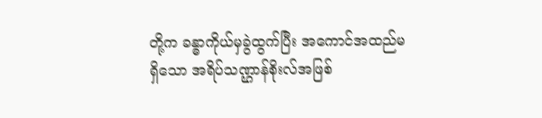တို့က ခန္ဓာကိုယ်မှခွဲထွက်ပြီး အကောင်အထည်မရှိသော အရိပ်သဏ္ဌာန်စိုးလ်အဖြစ်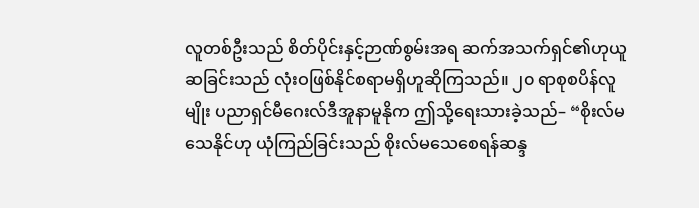လူတစ်ဦးသည် စိတ်ပိုင်းနှင့်ဉာဏ်စွမ်းအရ ဆက်အသက်ရှင်၏ဟုယူဆခြင်းသည် လုံးဝဖြစ်နိုင်စရာမရှိဟူဆိုကြသည်။ ၂၀ ရာစုစပိန်လူမျိုး ပညာရှင်မီဂေးလ်ဒီအူနာမူနိုက ဤသို့ရေးသားခဲ့သည်– “စိုးလ်မသေနိုင်ဟု ယုံကြည်ခြင်းသည် စိုးလ်မသေစေရန်ဆန္ဒ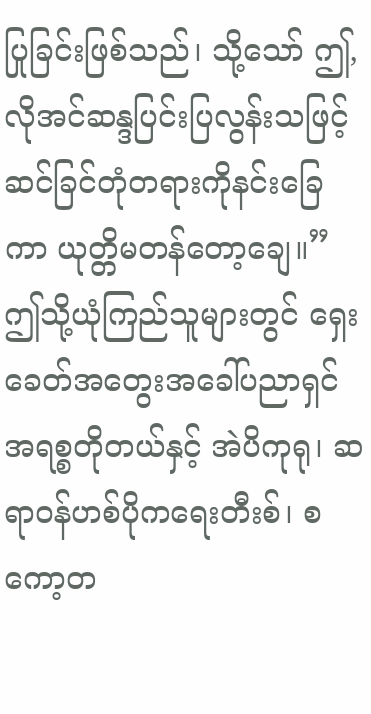ပြုခြင်းဖြစ်သည်၊ သို့သော် ဤ,လိုအင်ဆန္ဒပြင်းပြလွန်းသဖြင့် ဆင်ခြင်တုံတရားကိုနင်းခြေကာ ယုတ္တိမတန်တော့ချေ။” ဤသို့ယုံကြည်သူများတွင် ရှေးခေတ်အတွေးအခေါ်ပညာရှင် အရစ္စတိုတယ်နှင့် အဲပိကုရု၊ ဆရာဝန်ဟစ်ပိုကရေးတီးစ်၊ စကော့တ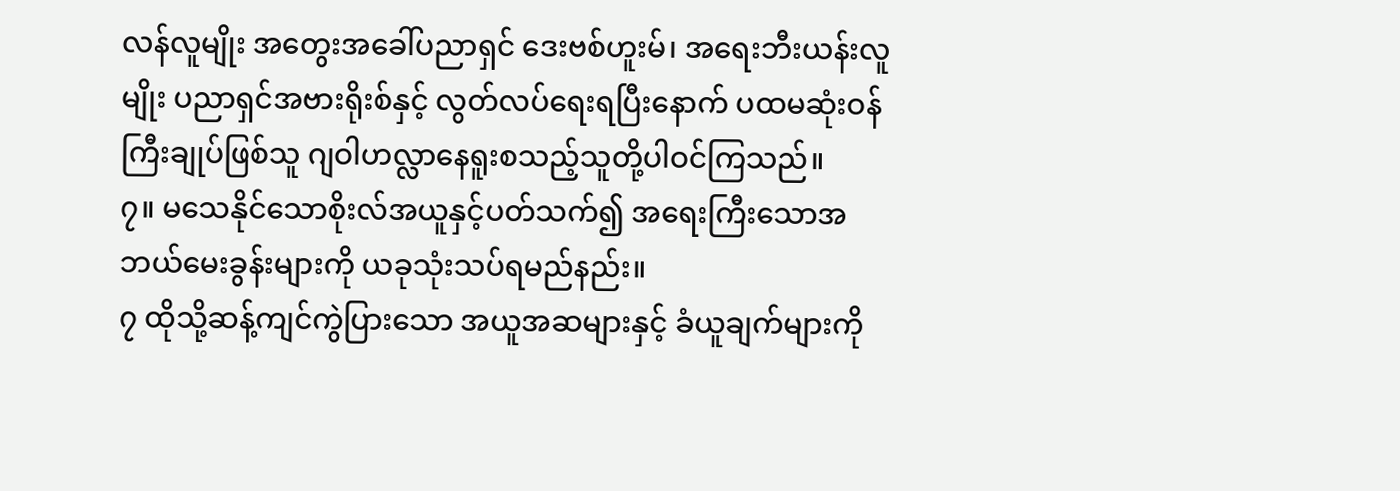လန်လူမျိုး အတွေးအခေါ်ပညာရှင် ဒေးဗစ်ဟူးမ်၊ အရေးဘီးယန်းလူမျိုး ပညာရှင်အဗားရိုးစ်နှင့် လွတ်လပ်ရေးရပြီးနောက် ပထမဆုံးဝန်ကြီးချုပ်ဖြစ်သူ ဂျဝါဟလ္လာနေရူးစသည့်သူတို့ပါဝင်ကြသည်။
၇။ မသေနိုင်သောစိုးလ်အယူနှင့်ပတ်သက်၍ အရေးကြီးသောအဘယ်မေးခွန်းများကို ယခုသုံးသပ်ရမည်နည်း။
၇ ထိုသို့ဆန့်ကျင်ကွဲပြားသော အယူအဆများနှင့် ခံယူချက်များကို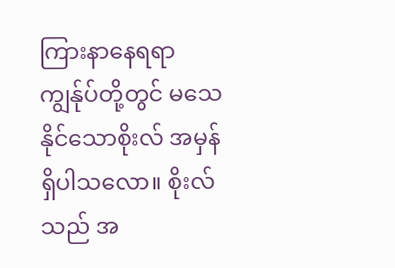ကြားနာနေရရာ ကျွန်ုပ်တို့တွင် မသေနိုင်သောစိုးလ် အမှန်ရှိပါသလော။ စိုးလ်သည် အ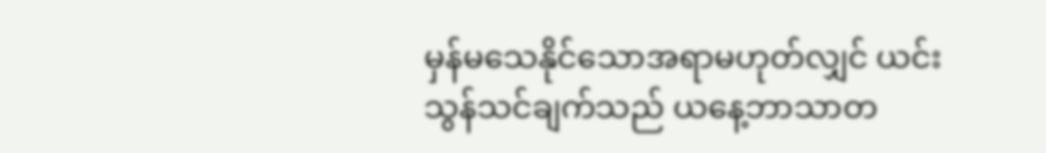မှန်မသေနိုင်သောအရာမဟုတ်လျှင် ယင်းသွန်သင်ချက်သည် ယနေ့ဘာသာတ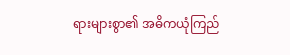ရားများစွာ၏ အဓိကယုံကြည်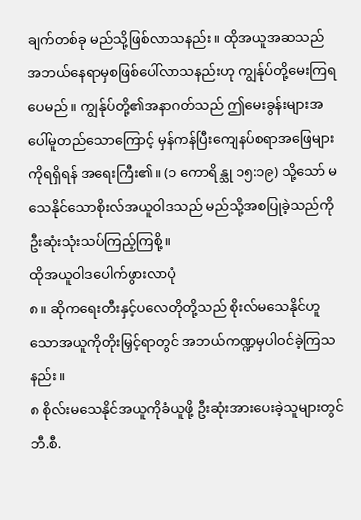ချက်တစ်ခု မည်သို့ဖြစ်လာသနည်း။ ထိုအယူအဆသည် အဘယ်နေရာမှစဖြစ်ပေါ်လာသနည်းဟု ကျွန်ုပ်တို့မေးကြရပေမည်။ ကျွန်ုပ်တို့၏အနာဂတ်သည် ဤမေးခွန်းများအပေါ်မူတည်သောကြောင့် မှန်ကန်ပြီးကျေနပ်စရာအဖြေများကိုရရှိရန် အရေးကြီး၏။ (၁ ကောရိန္သု ၁၅:၁၉) သို့သော် မသေနိုင်သောစိုးလ်အယူဝါဒသည် မည်သို့အစပြုခဲ့သည်ကို ဦးဆုံးသုံးသပ်ကြည့်ကြစို့။
ထိုအယူဝါဒပေါက်ဖွားလာပုံ
၈။ ဆိုကရေးတီးနှင့်ပလေတိုတို့သည် စိုးလ်မသေနိုင်ဟူသောအယူကိုတိုးမြှင့်ရာတွင် အဘယ်ကဏ္ဍမှပါဝင်ခဲ့ကြသနည်း။
၈ စိုလ်းမသေနိုင်အယူကိုခံယူဖို့ ဦးဆုံးအားပေးခဲ့သူများတွင် ဘီ.စီ.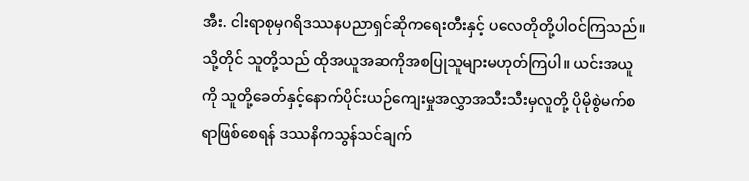အီး. ငါးရာစုမှဂရိဒဿနပညာရှင်ဆိုကရေးတီးနှင့် ပလေတိုတို့ပါဝင်ကြသည်။ သို့တိုင် သူတို့သည် ထိုအယူအဆကိုအစပြုသူများမဟုတ်ကြပါ။ ယင်းအယူကို သူတို့ခေတ်နှင့်နောက်ပိုင်းယဉ်ကျေးမှုအလွှာအသီးသီးမှလူတို့ ပိုမိုစွဲမက်စရာဖြစ်စေရန် ဒဿနိကသွန်သင်ချက်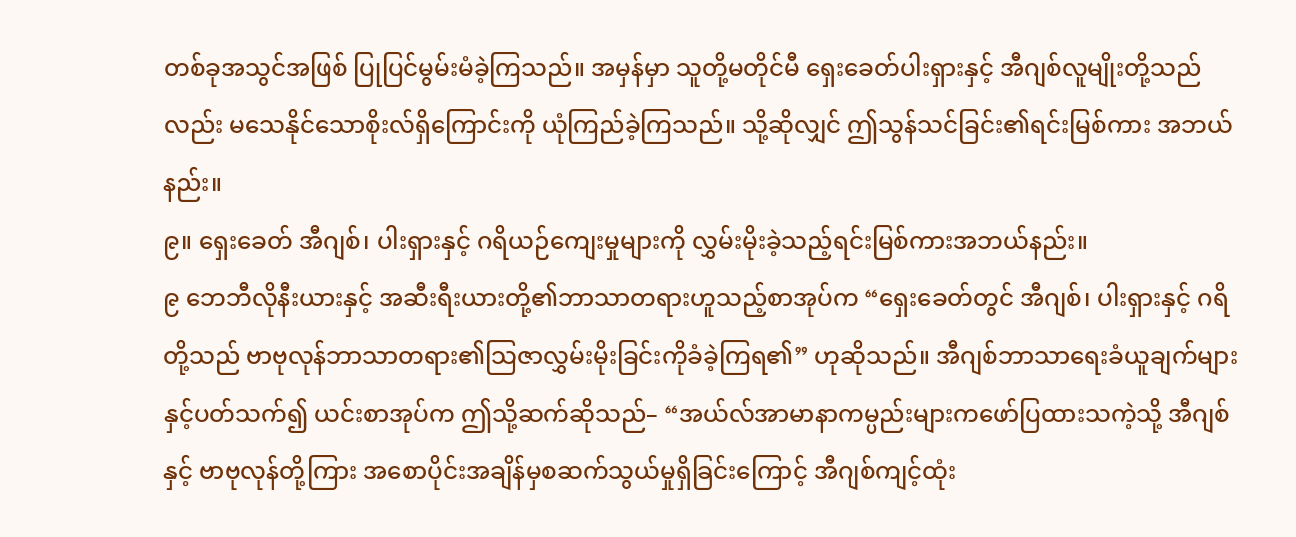တစ်ခုအသွင်အဖြစ် ပြုပြင်မွမ်းမံခဲ့ကြသည်။ အမှန်မှာ သူတို့မတိုင်မီ ရှေးခေတ်ပါးရှားနှင့် အီဂျစ်လူမျိုးတို့သည်လည်း မသေနိုင်သောစိုးလ်ရှိကြောင်းကို ယုံကြည်ခဲ့ကြသည်။ သို့ဆိုလျှင် ဤသွန်သင်ခြင်း၏ရင်းမြစ်ကား အဘယ်နည်း။
၉။ ရှေးခေတ် အီဂျစ်၊ ပါးရှားနှင့် ဂရိယဉ်ကျေးမှုများကို လွှမ်းမိုးခဲ့သည့်ရင်းမြစ်ကားအဘယ်နည်း။
၉ ဘေဘီလိုနီးယားနှင့် အဆီးရီးယားတို့၏ဘာသာတရားဟူသည့်စာအုပ်က “ရှေးခေတ်တွင် အီဂျစ်၊ ပါးရှားနှင့် ဂရိတို့သည် ဗာဗုလုန်ဘာသာတရား၏သြဇာလွှမ်းမိုးခြင်းကိုခံခဲ့ကြရ၏” ဟုဆိုသည်။ အီဂျစ်ဘာသာရေးခံယူချက်များနှင့်ပတ်သက်၍ ယင်းစာအုပ်က ဤသို့ဆက်ဆိုသည်– “အယ်လ်အာမာနာကမ္ပည်းများကဖော်ပြထားသကဲ့သို့ အီဂျစ်နှင့် ဗာဗုလုန်တို့ကြား အစောပိုင်းအချိန်မှစဆက်သွယ်မှုရှိခြင်းကြောင့် အီဂျစ်ကျင့်ထုံး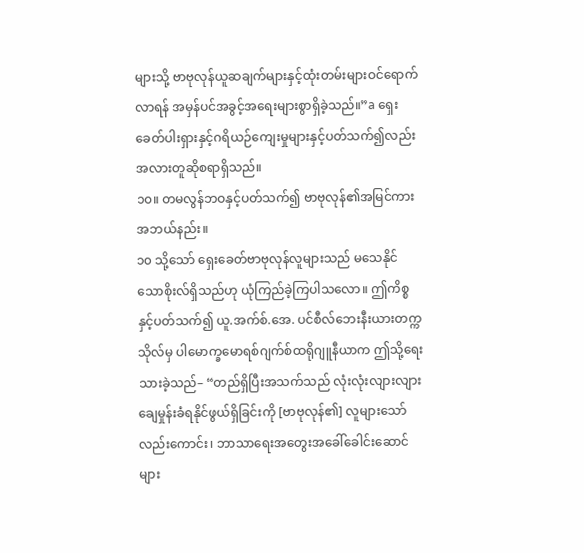များသို့ ဗာဗုလုန်ယူဆချက်များနှင့်ထုံးတမ်းများဝင်ရောက်လာရန် အမှန်ပင်အခွင့်အရေးများစွာရှိခဲ့သည်။”a ရှေးခေတ်ပါးရှားနှင့်ဂရိယဉ်ကျေးမှုများနှင့်ပတ်သက်၍လည်း အလားတူဆိုစရာရှိသည်။
၁၀။ တမလွန်ဘဝနှင့်ပတ်သက်၍ ဗာဗုလုန်၏အမြင်ကားအဘယ်နည်း။
၁၀ သို့သော် ရှေးခေတ်ဗာဗုလုန်လူများသည် မသေနိုင်သောစိုးလ်ရှိသည်ဟု ယုံကြည်ခဲ့ကြပါသလော။ ဤကိစ္စနှင့်ပတ်သက်၍ ယူ.အက်စ်.အေ. ပင်စီလ်ဘေးနီးယားတက္ကသိုလ်မှ ပါမောက္ခမောရစ်ဂျက်စ်ထရိုဂျူနီယာက ဤသို့ရေးသားခဲ့သည်– “တည်ရှိပြီးအသက်သည် လုံးလုံးလျားလျားချေမှုန်းခံရနိုင်ဖွယ်ရှိခြင်းကို [ဗာဗုလုန်၏] လူများသော်လည်းကောင်း၊ ဘာသာရေးအတွေးအခေါ်ခေါင်းဆောင်များ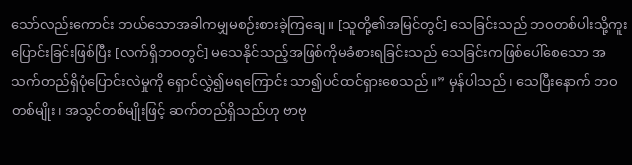သော်လည်းကောင်း ဘယ်သောအခါကမျှမစဉ်းစားခဲ့ကြချေ။ [သူတို့၏အမြင်တွင်] သေခြင်းသည် ဘဝတစ်ပါးသို့ကူးပြောင်းခြင်းဖြစ်ပြီး [လက်ရှိဘဝတွင်] မသေနိုင်သည့်အဖြစ်ကိုမခံစားရခြင်းသည် သေခြင်းကဖြစ်ပေါ်စေသော အသက်တည်ရှိပုံပြောင်းလဲမှုကို ရှောင်လွှဲ၍မရကြောင်း သာ၍ပင်ထင်ရှားစေသည်။” မှန်ပါသည်၊ သေပြီးနောက် ဘဝတစ်မျိုး၊ အသွင်တစ်မျိုးဖြင့် ဆက်တည်ရှိသည်ဟု ဗာဗု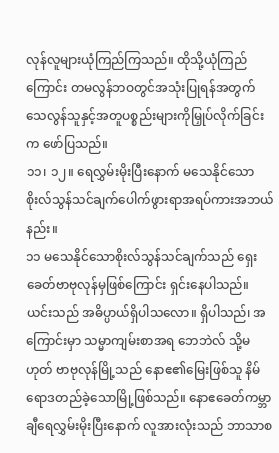လုန်လူများယုံကြည်ကြသည်။ ထိုသို့ယုံကြည်ကြောင်း တမလွန်ဘဝတွင်အသုံးပြုရန်အတွက် သေလွန်သူနှင့်အတူပစ္စည်းများကိုမြှုပ်လိုက်ခြင်းက ဖော်ပြသည်။
၁၁၊ ၁၂။ ရေလွှမ်းမိုးပြီးနောက် မသေနိုင်သောစိုးလ်သွန်သင်ချက်ပေါက်ဖွားရာအရပ်ကားအဘယ်နည်း။
၁၁ မသေနိုင်သောစိုးလ်သွန်သင်ချက်သည် ရှေးခေတ်ဗာဗုလုန်မှဖြစ်ကြောင်း ရှင်းနေပါသည်။ ယင်းသည် အဓိပ္ပာယ်ရှိပါသလော။ ရှိပါသည်၊ အကြောင်းမှာ သမ္မာကျမ်းစာအရ ဘေဘဲလ် သို့မဟုတ် ဗာဗုလုန်မြို့သည် နောဧ၏မြေးဖြစ်သူ နိမ်ရောဒတည်ခဲ့သောမြို့ဖြစ်သည်။ နောဧခေတ်ကမ္ဘာချီရေလွှမ်းမိုးပြီးနောက် လူအားလုံးသည် ဘာသာစ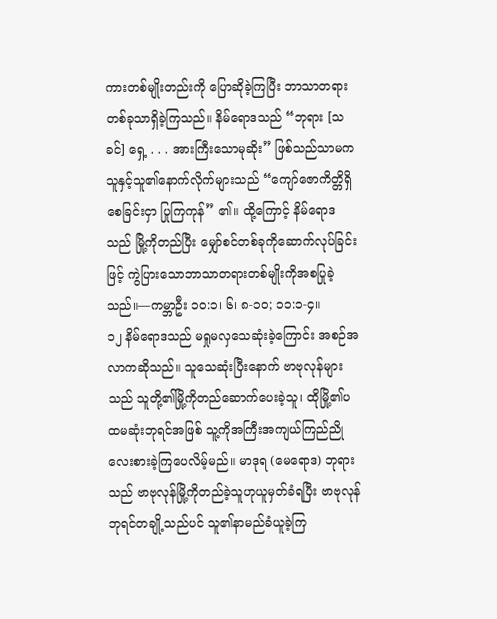ကားတစ်မျိုးတည်းကို ပြောဆိုခဲ့ကြပြီး ဘာသာတရားတစ်ခုသာရှိခဲ့ကြသည်။ နိမ်ရောဒသည် “ဘုရား [သခင်] ရှေ့ . . . အားကြီးသောမုဆိုး” ဖြစ်သည်သာမက သူနှင့်သူ၏နောက်လိုက်များသည် “ကျော်ဇောကိတ္တိရှိစေခြင်းငှာ ပြုကြကုန်” ၏။ ထို့ကြောင့် နိမ်ရောဒသည် မြို့ကိုတည်ပြီး မျှော်စင်တစ်ခုကိုဆောက်လုပ်ခြင်းဖြင့် ကွဲပြားသောဘာသာတရားတစ်မျိုးကိုအစပြုခဲ့သည်။—ကမ္ဘာဦး ၁၀:၁၊ ၆၊ ၈-၁၀; ၁၁:၁-၄။
၁၂ နိမ်ရောဒသည် မရှုမလှသေဆုံးခဲ့ကြောင်း အစဉ်အလာကဆိုသည်။ သူသေဆုံးပြီးနောက် ဗာဗုလုန်များသည် သူတို့၏မြို့ကိုတည်ဆောက်ပေးခဲ့သူ၊ ထိုမြို့၏ပထမဆုံးဘုရင်အဖြစ် သူ့ကိုအကြီးအကျယ်ကြည်ညိုလေးစားခဲ့ကြပေလိမ့်မည်။ မာဒုရ (မေရောဒ) ဘုရားသည် ဗာဗုလုန်မြို့ကိုတည်ခဲ့သူဟုယူမှတ်ခံရပြီး ဗာဗုလုန်ဘုရင်တချို့သည်ပင် သူ၏နာမည်ခံယူခဲ့ကြ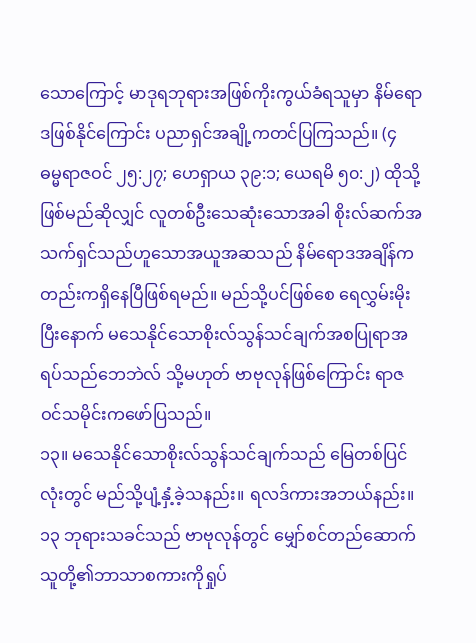သောကြောင့် မာဒုရဘုရားအဖြစ်ကိုးကွယ်ခံရသူမှာ နိမ်ရောဒဖြစ်နိုင်ကြောင်း ပညာရှင်အချို့ကတင်ပြကြသည်။ (၄ ဓမ္မရာဇဝင် ၂၅:၂၇; ဟေရှာယ ၃၉:၁; ယေရမိ ၅၀:၂) ထိုသို့ဖြစ်မည်ဆိုလျှင် လူတစ်ဦးသေဆုံးသောအခါ စိုးလ်ဆက်အသက်ရှင်သည်ဟူသောအယူအဆသည် နိမ်ရောဒအချိန်ကတည်းကရှိနေပြီဖြစ်ရမည်။ မည်သို့ပင်ဖြစ်စေ ရေလွှမ်းမိုးပြီးနောက် မသေနိုင်သောစိုးလ်သွန်သင်ချက်အစပြုရာအရပ်သည်ဘေဘဲလ် သို့မဟုတ် ဗာဗုလုန်ဖြစ်ကြောင်း ရာဇဝင်သမိုင်းကဖော်ပြသည်။
၁၃။ မသေနိုင်သောစိုးလ်သွန်သင်ချက်သည် မြေတစ်ပြင်လုံးတွင် မည်သို့ပျံ့နှံ့ခဲ့သနည်း။ ရလဒ်ကားအဘယ်နည်း။
၁၃ ဘုရားသခင်သည် ဗာဗုလုန်တွင် မျှော်စင်တည်ဆောက်သူတို့၏ဘာသာစကားကိုရှုပ်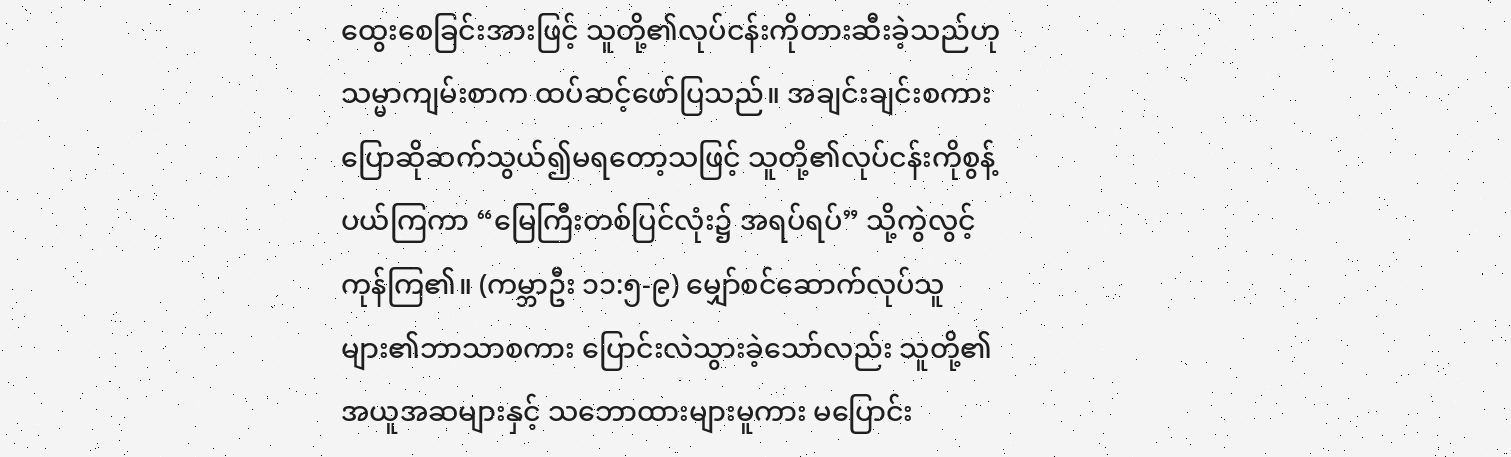ထွေးစေခြင်းအားဖြင့် သူတို့၏လုပ်ငန်းကိုတားဆီးခဲ့သည်ဟု သမ္မာကျမ်းစာက ထပ်ဆင့်ဖော်ပြသည်။ အချင်းချင်းစကားပြောဆိုဆက်သွယ်၍မရတော့သဖြင့် သူတို့၏လုပ်ငန်းကိုစွန့်ပယ်ကြကာ “မြေကြီးတစ်ပြင်လုံး၌ အရပ်ရပ်” သို့ကွဲလွင့်ကုန်ကြ၏။ (ကမ္ဘာဦး ၁၁:၅-၉) မျှော်စင်ဆောက်လုပ်သူများ၏ဘာသာစကား ပြောင်းလဲသွားခဲ့သော်လည်း သူတို့၏အယူအဆများနှင့် သဘောထားများမူကား မပြောင်း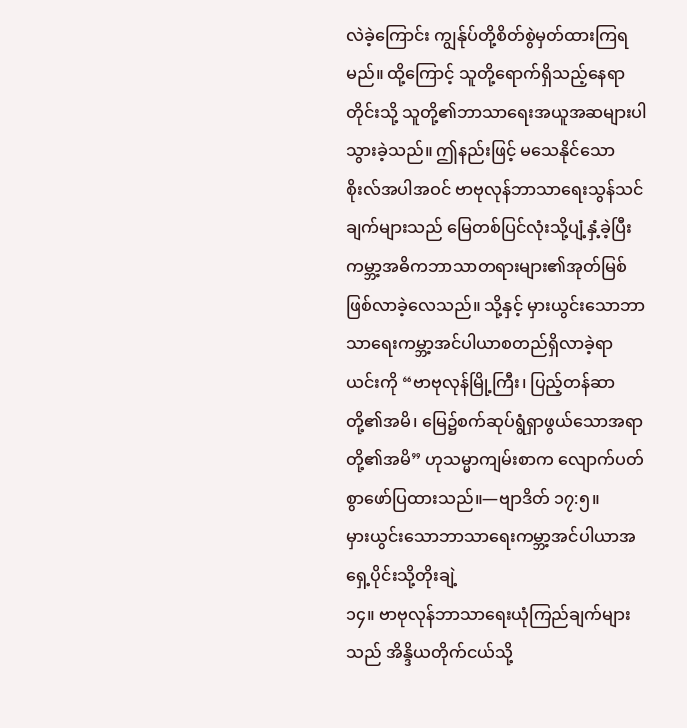လဲခဲ့ကြောင်း ကျွန်ုပ်တို့စိတ်စွဲမှတ်ထားကြရမည်။ ထို့ကြောင့် သူတို့ရောက်ရှိသည့်နေရာတိုင်းသို့ သူတို့၏ဘာသာရေးအယူအဆများပါသွားခဲ့သည်။ ဤနည်းဖြင့် မသေနိုင်သောစိုးလ်အပါအဝင် ဗာဗုလုန်ဘာသာရေးသွန်သင်ချက်များသည် မြေတစ်ပြင်လုံးသို့ပျံ့နှံ့ခဲ့ပြီး ကမ္ဘာ့အဓိကဘာသာတရားများ၏အုတ်မြစ်ဖြစ်လာခဲ့လေသည်။ သို့နှင့် မှားယွင်းသောဘာသာရေးကမ္ဘာ့အင်ပါယာစတည်ရှိလာခဲ့ရာ ယင်းကို “ဗာဗုလုန်မြို့ကြီး၊ ပြည့်တန်ဆာတို့၏အမိ၊ မြေ၌စက်ဆုပ်ရွံရှာဖွယ်သောအရာတို့၏အမိ” ဟုသမ္မာကျမ်းစာက လျောက်ပတ်စွာဖော်ပြထားသည်။—ဗျာဒိတ် ၁၇:၅။
မှားယွင်းသောဘာသာရေးကမ္ဘာ့အင်ပါယာအရှေ့ပိုင်းသို့တိုးချဲ့
၁၄။ ဗာဗုလုန်ဘာသာရေးယုံကြည်ချက်များသည် အိန္ဒိယတိုက်ငယ်သို့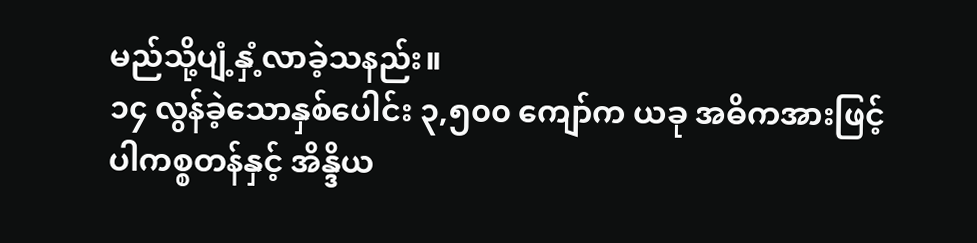မည်သို့ပျံ့နှံ့လာခဲ့သနည်း။
၁၄ လွန်ခဲ့သောနှစ်ပေါင်း ၃,၅၀၀ ကျော်က ယခု အဓိကအားဖြင့် ပါကစ္စတန်နှင့် အိန္ဒိယ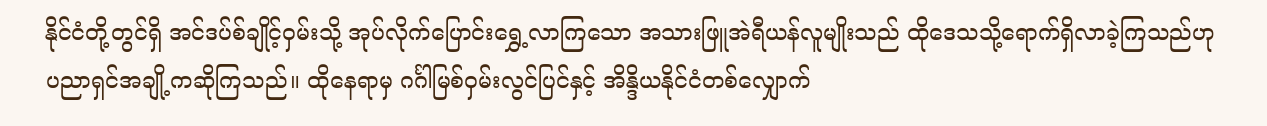နိုင်ငံတို့တွင်ရှိ အင်ဒပ်စ်ချိုင့်ဝှမ်းသို့ အုပ်လိုက်ပြောင်းရွှေ့လာကြသော အသားဖြူအဲရီယန်လူမျိုးသည် ထိုဒေသသို့ရောက်ရှိလာခဲ့ကြသည်ဟု ပညာရှင်အချို့ကဆိုကြသည်။ ထိုနေရာမှ ဂင်္ဂါမြစ်ဝှမ်းလွင်ပြင်နှင့် အိန္ဒိယနိုင်ငံတစ်လျှောက်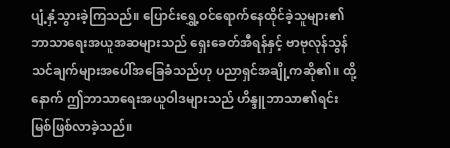ပျံ့နှံ့သွားခဲ့ကြသည်။ ပြောင်းရွှေ့ဝင်ရောက်နေထိုင်ခဲ့သူများ၏ ဘာသာရေးအယူအဆများသည် ရှေးခေတ်အီရန်နှင့် ဗာဗုလုန်သွန်သင်ချက်များအပေါ်အခြေခံသည်ဟု ပညာရှင်အချို့ကဆို၏။ ထို့နောက် ဤဘာသာရေးအယူဝါဒများသည် ဟိန္ဒူဘာသာ၏ရင်းမြစ်ဖြစ်လာခဲ့သည်။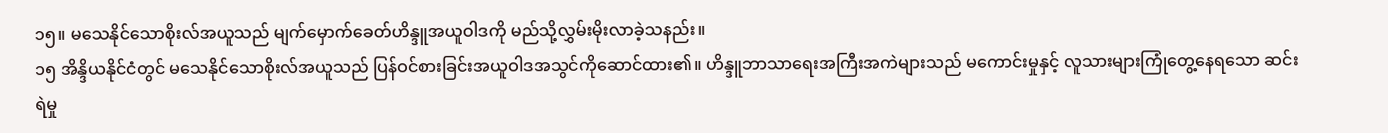၁၅။ မသေနိုင်သောစိုးလ်အယူသည် မျက်မှောက်ခေတ်ဟိန္ဒူအယူဝါဒကို မည်သို့လွှမ်းမိုးလာခဲ့သနည်း။
၁၅ အိန္ဒိယနိုင်ငံတွင် မသေနိုင်သောစိုးလ်အယူသည် ပြန်ဝင်စားခြင်းအယူဝါဒအသွင်ကိုဆောင်ထား၏။ ဟိန္ဒူဘာသာရေးအကြီးအကဲများသည် မကောင်းမှုနှင့် လူသားများကြုံတွေ့နေရသော ဆင်းရဲမှု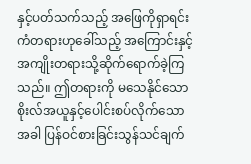နှင့်ပတ်သက်သည့် အဖြေကိုရှာရင်း ကံတရားဟုခေါ်သည့် အကြောင်းနှင့် အကျိုးတရားသို့ဆိုက်ရောက်ခဲ့ကြသည်။ ဤတရားကို မသေနိုင်သောစိုးလ်အယူနှင့်ပေါင်းစပ်လိုက်သောအခါ ပြန်ဝင်စားခြင်းသွန်သင်ချက်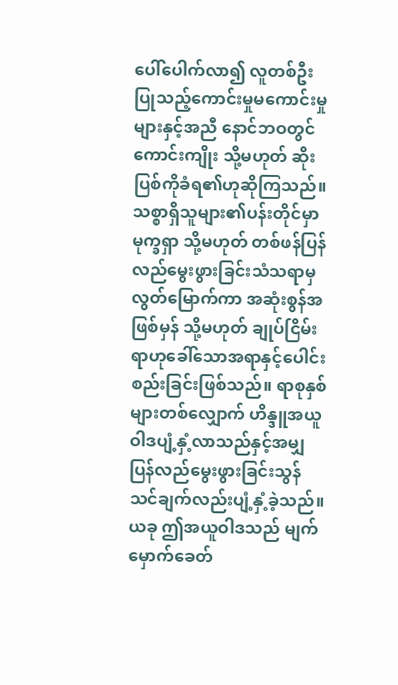ပေါ်ပေါက်လာ၍ လူတစ်ဦးပြုသည့်ကောင်းမှုမကောင်းမှုများနှင့်အညီ နောင်ဘဝတွင် ကောင်းကျိုး သို့မဟုတ် ဆိုးပြစ်ကိုခံရ၏ဟုဆိုကြသည်။ သစ္စာရှိသူများ၏ပန်းတိုင်မှာ မုက္ခရှာ သို့မဟုတ် တစ်ဖန်ပြန်လည်မွေးဖွားခြင်းသံသရာမှလွတ်မြောက်ကာ အဆုံးစွန်အဖြစ်မှန် သို့မဟုတ် ချုပ်ငြိမ်းရာဟုခေါ်သောအရာနှင့်ပေါင်းစည်းခြင်းဖြစ်သည်။ ရာစုနှစ်များတစ်လျှောက် ဟိန္ဒူအယူဝါဒပျံ့နှံ့လာသည်နှင့်အမျှ ပြန်လည်မွေးဖွားခြင်းသွန်သင်ချက်လည်းပျံ့နှံ့ခဲ့သည်။ ယခု ဤအယူဝါဒသည် မျက်မှောက်ခေတ်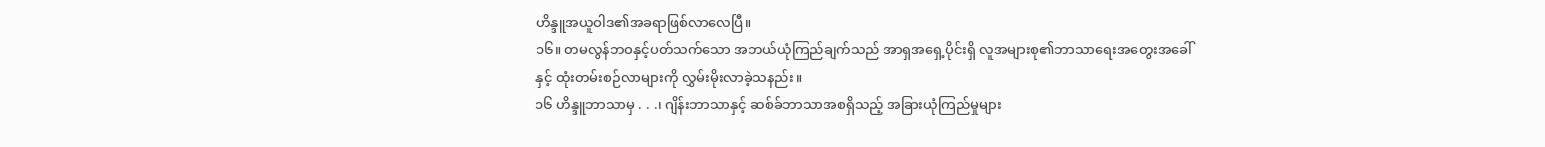ဟိန္ဒူအယူဝါဒ၏အခရာဖြစ်လာလေပြီ။
၁၆။ တမလွန်ဘဝနှင့်ပတ်သက်သော အဘယ်ယုံကြည်ချက်သည် အာရှအရှေ့ပိုင်းရှိ လူအများစု၏ဘာသာရေးအတွေးအခေါ်နှင့် ထုံးတမ်းစဉ်လာများကို လွှမ်းမိုးလာခဲ့သနည်း။
၁၆ ဟိန္ဒူဘာသာမှ . . .၊ ဂျိန်းဘာသာနှင့် ဆစ်ခ်ဘာသာအစရှိသည့် အခြားယုံကြည်မှုများ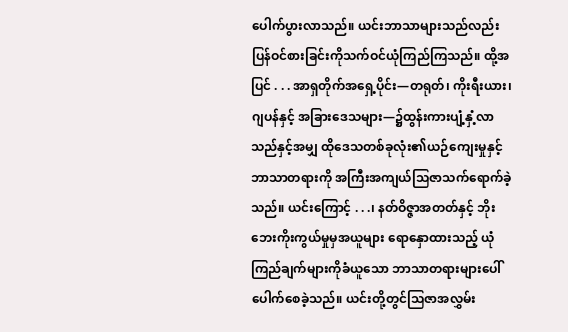ပေါက်ပွားလာသည်။ ယင်းဘာသာများသည်လည်း ပြန်ဝင်စားခြင်းကိုသက်ဝင်ယုံကြည်ကြသည်။ ထို့အပြင် . . . အာရှတိုက်အရှေ့ပိုင်း—တရုတ်၊ ကိုးရီးယား၊ ဂျပန်နှင့် အခြားဒေသများ—၌ထွန်းကားပျံ့နှံ့လာသည်နှင့်အမျှ ထိုဒေသတစ်ခုလုံး၏ယဉ်ကျေးမှုနှင့် ဘာသာတရားကို အကြီးအကျယ်သြဇာသက်ရောက်ခဲ့သည်။ ယင်းကြောင့် . . .၊ နတ်ဝိဇ္ဇာအတတ်နှင့် ဘိုးဘေးကိုးကွယ်မှုမှအယူများ ရောနှောထားသည့် ယုံကြည်ချက်များကိုခံယူသော ဘာသာတရားများပေါ်ပေါက်စေခဲ့သည်။ ယင်းတို့တွင်သြဇာအလွှမ်း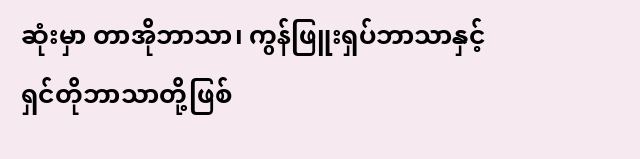ဆုံးမှာ တာအိုဘာသာ၊ ကွန်ဖြူးရှပ်ဘာသာနှင့် ရှင်တိုဘာသာတို့ဖြစ်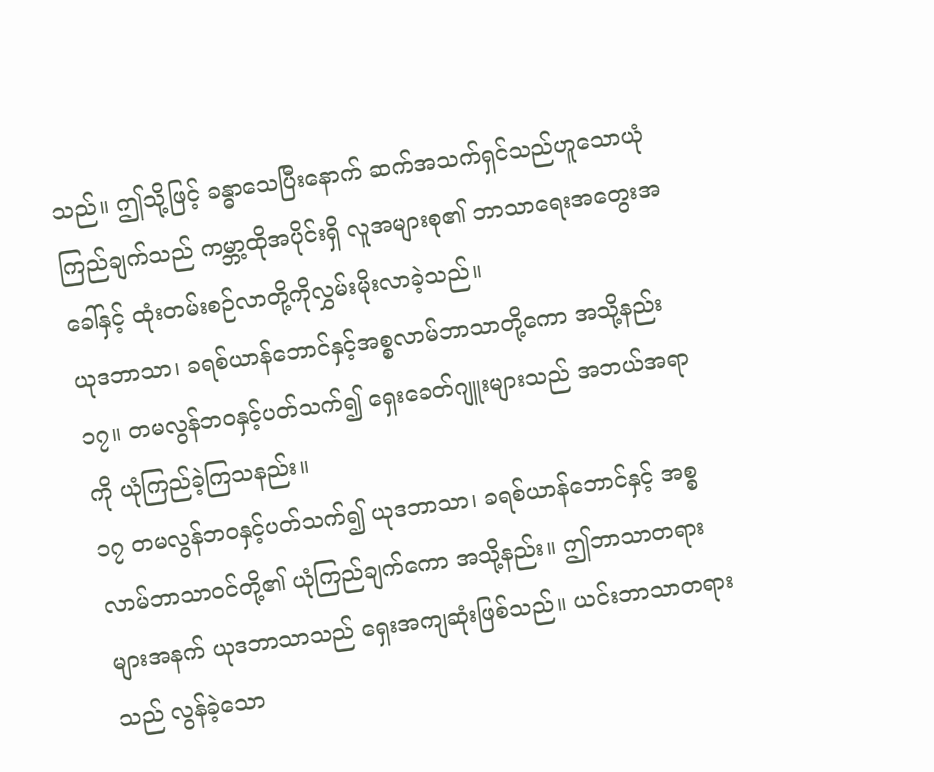သည်။ ဤသို့ဖြင့် ခန္ဓာသေပြီးနောက် ဆက်အသက်ရှင်သည်ဟူသောယုံကြည်ချက်သည် ကမ္ဘာ့ထိုအပိုင်းရှိ လူအများစု၏ ဘာသာရေးအတွေးအခေါ်နှင့် ထုံးတမ်းစဉ်လာတို့ကိုလွှမ်းမိုးလာခဲ့သည်။
ယုဒဘာသာ၊ ခရစ်ယာန်ဘောင်နှင့်အစ္စလာမ်ဘာသာတို့ကော အသို့နည်း
၁၇။ တမလွန်ဘဝနှင့်ပတ်သက်၍ ရှေးခေတ်ဂျူးများသည် အဘယ်အရာကို ယုံကြည်ခဲ့ကြသနည်း။
၁၇ တမလွန်ဘဝနှင့်ပတ်သက်၍ ယုဒဘာသာ၊ ခရစ်ယာန်ဘောင်နှင့် အစ္စလာမ်ဘာသာဝင်တို့၏ ယုံကြည်ချက်ကော အသို့နည်း။ ဤဘာသာတရားများအနက် ယုဒဘာသာသည် ရှေးအကျဆုံးဖြစ်သည်။ ယင်းဘာသာတရားသည် လွန်ခဲ့သော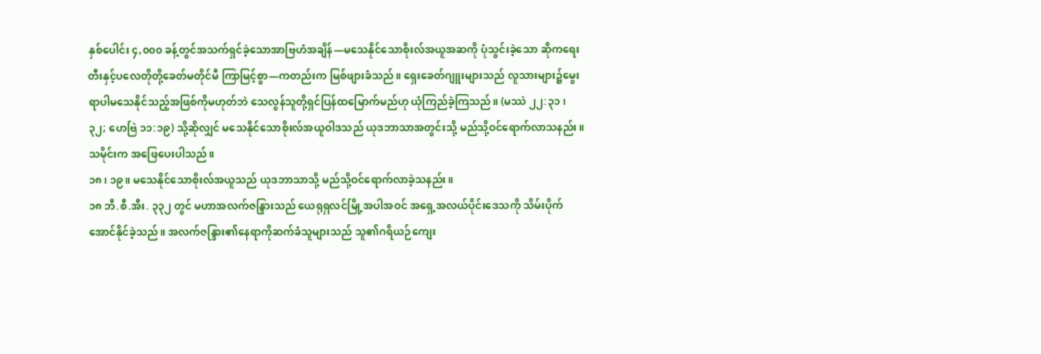နှစ်ပေါင်း ၄,၀၀၀ ခန့်တွင်အသက်ရှင်ခဲ့သောအာဗြဟံအချိန်—မသေနိုင်သောစိုးလ်အယူအဆကို ပုံသွင်းခဲ့သော ဆိုကရေးတီးနှင့်ပလေတိုတို့ခေတ်မတိုင်မီ ကြာမြင့်စွာ—ကတည်းက မြစ်ဖျားခံသည်။ ရှေးခေတ်ဂျူးများသည် လူသားများ၌မွေးရာပါမသေနိုင်သည့်အဖြစ်ကိုမဟုတ်ဘဲ သေလွန်သူတို့ရှင်ပြန်ထမြောက်မည်ဟု ယုံကြည်ခဲ့ကြသည်။ (မဿဲ ၂၂:၃၁၊ ၃၂; ဟေဗြဲ ၁၁:၁၉) သို့ဆိုလျှင် မသေနိုင်သောစိုးလ်အယူဝါဒသည် ယုဒဘာသာအတွင်းသို့ မည်သို့ဝင်ရောက်လာသနည်း။ သမိုင်းက အဖြေပေးပါသည်။
၁၈၊ ၁၉။ မသေနိုင်သောစိုးလ်အယူသည် ယုဒဘာသာသို့ မည်သို့ဝင်ရောက်လာခဲ့သနည်း။
၁၈ ဘီ.စီ.အီး. ၃၃၂ တွင် မဟာအလက်ဇန္ဒြားသည် ယေရုရှလင်မြို့အပါအဝင် အရှေ့အလယ်ပိုင်းဒေသကို သိမ်းပိုက်အောင်နိုင်ခဲ့သည်။ အလက်ဇန္ဒြား၏နေရာကိုဆက်ခံသူများသည် သူ၏ဂရိယဉ်ကျေး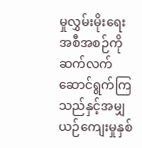မှုလွှမ်းမိုးရေးအစီအစဉ်ကို ဆက်လက်ဆောင်ရွက်ကြသည်နှင့်အမျှ ယဉ်ကျေးမှုနှစ်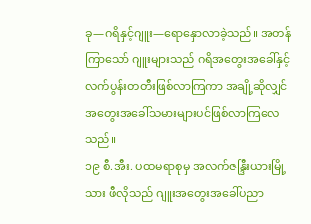ခု—ဂရိနှင့်ဂျူး—ရောနှောလာခဲ့သည်။ အတန်ကြာသော် ဂျူးများသည် ဂရိအတွေးအခေါ်နှင့်လက်ပွန်းတတီးဖြစ်လာကြကာ အချို့ဆိုလျှင် အတွေးအခေါ်သမားများပင်ဖြစ်လာကြလေသည်။
၁၉ စီ.အီး. ပထမရာစုမှ အလက်ဇန္ဒြီးယားမြို့သား ဖီလိုသည် ဂျူးအတွေးအခေါ်ပညာ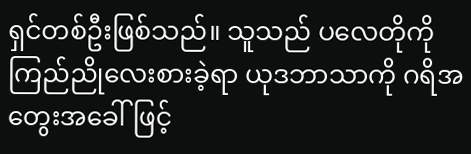ရှင်တစ်ဦးဖြစ်သည်။ သူသည် ပလေတိုကိုကြည်ညိုလေးစားခဲ့ရာ ယုဒဘာသာကို ဂရိအတွေးအခေါ်ဖြင့်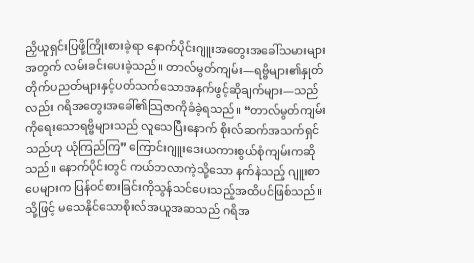ညှိယူရှင်းပြဖို့ကြိုးစားခဲ့ရာ နောက်ပိုင်းဂျူးအတွေးအခေါ်သမားများအတွက် လမ်းခင်းပေးခဲ့သည်။ တာလ်မွတ်ကျမ်း—ရဗ္ဗိများ၏နှုတ်တိုက်ပညတ်များနှင့်ပတ်သက်သောအနက်ဖွင့်ဆိုချက်များ—သည်လည်း ဂရိအတွေးအခေါ်၏သြဇာကိုခံခဲ့ရသည်။ “တာလ်မွတ်ကျမ်းကိုရေးသောရဗ္ဗိများသည် လူသေပြီးနောက် စိုးလ်ဆက်အသက်ရှင်သည်ဟု ယုံကြည်ကြ” ကြောင်းဂျူးဒေးယကားစွယ်စုံကျမ်းကဆိုသည်။ နောက်ပိုင်းတွင် ကယ်ဘလာကဲ့သို့သော နက်နဲသည့် ဂျူးစာပေများက ပြန်ဝင်စားခြင်းကိုသွန်သင်ပေးသည့်အထိပင်ဖြစ်သည်။ သို့ဖြင့် မသေနိုင်သောစိုးလ်အယူအဆသည် ဂရိအ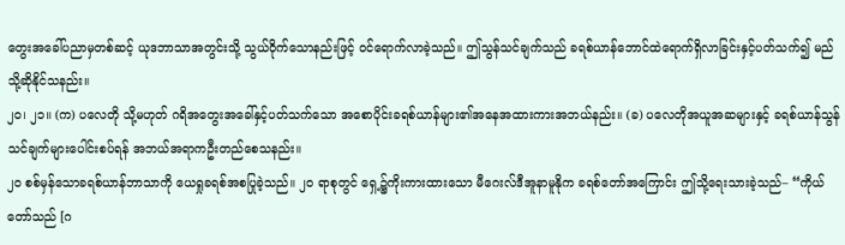တွေးအခေါ်ပညာမှတစ်ဆင့် ယုဒဘာသာအတွင်းသို့ သွယ်ဝိုက်သောနည်းဖြင့် ဝင်ရောက်လာခဲ့သည်။ ဤသွန်သင်ချက်သည် ခရစ်ယာန်ဘောင်ထဲရောက်ရှိလာခြင်းနှင့်ပတ်သက်၍ မည်သို့ဆိုနိုင်သနည်း။
၂၀၊ ၂၁။ (က) ပလေတို သို့မဟုတ် ဂရိအတွေးအခေါ်နှင့်ပတ်သက်သော အစောပိုင်းခရစ်ယာန်များ၏အနေအထားကားအဘယ်နည်း။ (ခ) ပလေတိုအယူအဆများနှင့် ခရစ်ယာန်သွန်သင်ချက်များပေါင်းစပ်ရန် အဘယ်အရာကဦးတည်စေသနည်း။
၂၀ စစ်မှန်သောခရစ်ယာန်ဘာသာကို ယေရှုခရစ်အစပြုခဲ့သည်။ ၂၀ ရာစုတွင် ရှေ့၌ကိုးကားထားသော မီဂေးလ်ဒီအူနာမူနိုက ခရစ်တော်အကြောင်း ဤသို့ရေးသားခဲ့သည်– “ကိုယ်တော်သည် [ဂ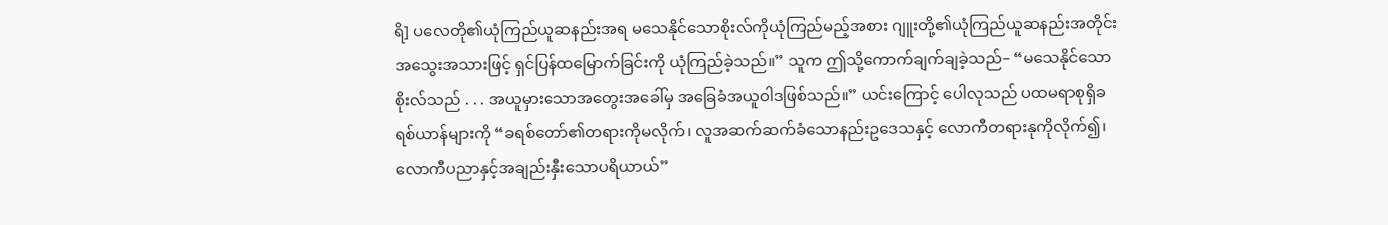ရိ] ပလေတို၏ယုံကြည်ယူဆနည်းအရ မသေနိုင်သောစိုးလ်ကိုယုံကြည်မည့်အစား ဂျူးတို့၏ယုံကြည်ယူဆနည်းအတိုင်း အသွေးအသားဖြင့် ရှင်ပြန်ထမြောက်ခြင်းကို ယုံကြည်ခဲ့သည်။” သူက ဤသို့ကောက်ချက်ချခဲ့သည်– “မသေနိုင်သောစိုးလ်သည် . . . အယူမှားသောအတွေးအခေါ်မှ အခြေခံအယူဝါဒဖြစ်သည်။” ယင်းကြောင့် ပေါလုသည် ပထမရာစုရှိခရစ်ယာန်များကို “ခရစ်တော်၏တရားကိုမလိုက်၊ လူအဆက်ဆက်ခံသောနည်းဥဒေသနှင့် လောကီတရားနုကိုလိုက်၍၊ လောကီပညာနှင့်အချည်းနှီးသောပရိယာယ်”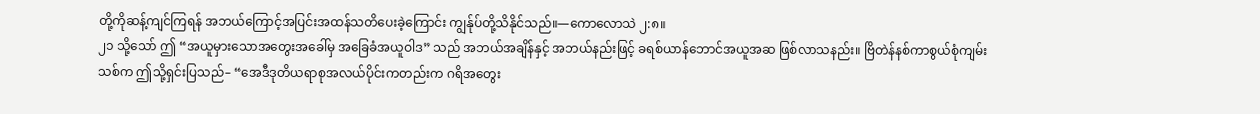တို့ကိုဆန့်ကျင်ကြရန် အဘယ်ကြောင့်အပြင်းအထန်သတိပေးခဲ့ကြောင်း ကျွန်ုပ်တို့သိနိုင်သည်။—ကောလောသဲ ၂:၈။
၂၁ သို့သော် ဤ “အယူမှားသောအတွေးအခေါ်မှ အခြေခံအယူဝါဒ” သည် အဘယ်အချိန်နှင့် အဘယ်နည်းဖြင့် ခရစ်ယာန်ဘောင်အယူအဆ ဖြစ်လာသနည်း။ ဗြိတဲန်နစ်ကာစွယ်စုံကျမ်းသစ်က ဤသို့ရှင်းပြသည်– “အေဒီဒုတိယရာစုအလယ်ပိုင်းကတည်းက ဂရိအတွေး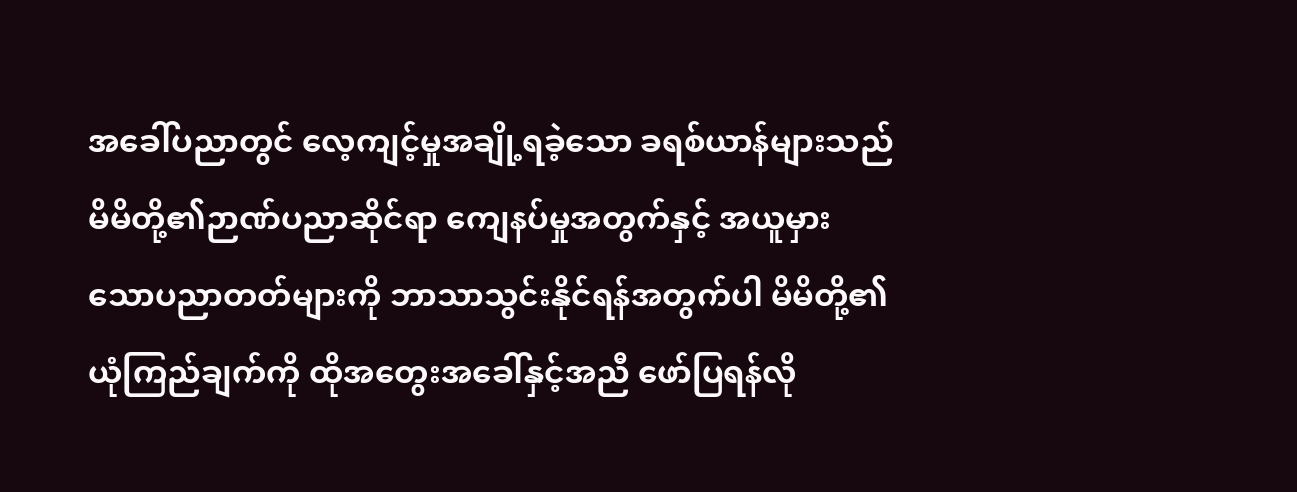အခေါ်ပညာတွင် လေ့ကျင့်မှုအချို့ရခဲ့သော ခရစ်ယာန်များသည် မိမိတို့၏ဉာဏ်ပညာဆိုင်ရာ ကျေနပ်မှုအတွက်နှင့် အယူမှားသောပညာတတ်များကို ဘာသာသွင်းနိုင်ရန်အတွက်ပါ မိမိတို့၏ယုံကြည်ချက်ကို ထိုအတွေးအခေါ်နှင့်အညီ ဖော်ပြရန်လို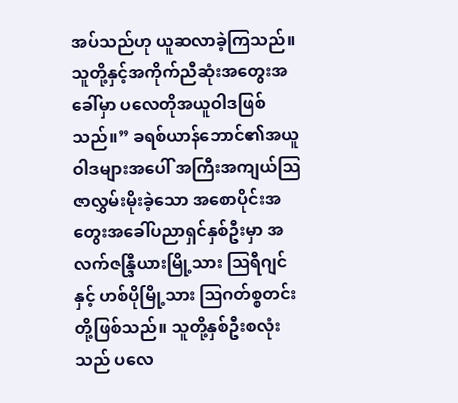အပ်သည်ဟု ယူဆလာခဲ့ကြသည်။ သူတို့နှင့်အကိုက်ညီဆုံးအတွေးအခေါ်မှာ ပလေတိုအယူဝါဒဖြစ်သည်။” ခရစ်ယာန်ဘောင်၏အယူဝါဒများအပေါ် အကြီးအကျယ်သြဇာလွှမ်းမိုးခဲ့သော အစောပိုင်းအတွေးအခေါ်ပညာရှင်နှစ်ဦးမှာ အလက်ဇန္ဒြီယားမြို့သား ဩရီဂျင်နှင့် ဟစ်ပိုမြို့သား ဩဂတ်စ္စတင်းတို့ဖြစ်သည်။ သူတို့နှစ်ဦးစလုံးသည် ပလေ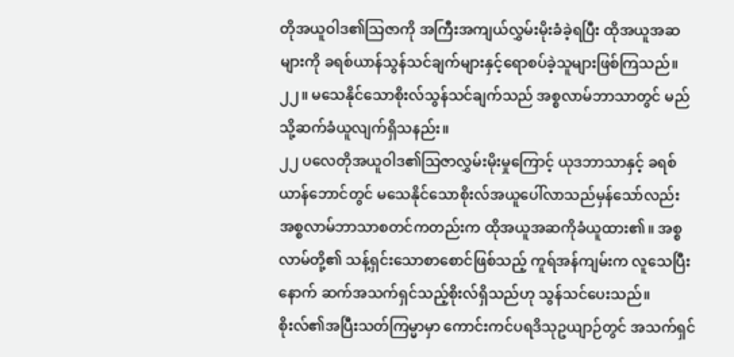တိုအယူဝါဒ၏သြဇာကို အကြီးအကျယ်လွှမ်းမိုးခံခဲ့ရပြီး ထိုအယူအဆများကို ခရစ်ယာန်သွန်သင်ချက်များနှင့်ရောစပ်ခဲ့သူများဖြစ်ကြသည်။
၂၂။ မသေနိုင်သောစိုးလ်သွန်သင်ချက်သည် အစ္စလာမ်ဘာသာတွင် မည်သို့ဆက်ခံယူလျက်ရှိသနည်း။
၂၂ ပလေတိုအယူဝါဒ၏သြဇာလွှမ်းမိုးမှုကြောင့် ယုဒဘာသာနှင့် ခရစ်ယာန်ဘောင်တွင် မသေနိုင်သောစိုးလ်အယူပေါ်လာသည်မှန်သော်လည်း အစ္စလာမ်ဘာသာစတင်ကတည်းက ထိုအယူအဆကိုခံယူထား၏။ အစ္စလာမ်တို့၏ သန့်ရှင်းသောစာစောင်ဖြစ်သည့် ကူရ်အန်ကျမ်းက လူသေပြီးနောက် ဆက်အသက်ရှင်သည့်စိုးလ်ရှိသည်ဟု သွန်သင်ပေးသည်။ စိုးလ်၏အပြီးသတ်ကြမ္မာမှာ ကောင်းကင်ပရဒိသုဥယျာဉ်တွင် အသက်ရှင်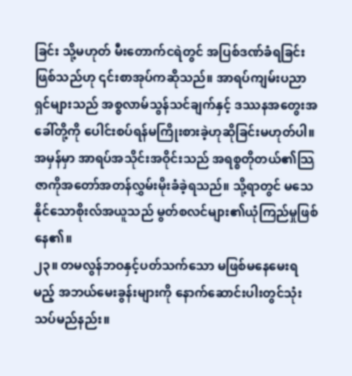ခြင်း သို့မဟုတ် မီးတောက်ငရဲတွင် အပြစ်ဒဏ်ခံရခြင်းဖြစ်သည်ဟု ၎င်းစာအုပ်ကဆိုသည်။ အာရပ်ကျမ်းပညာရှင်များသည် အစ္စလာမ်သွန်သင်ချက်နှင့် ဒဿနအတွေးအခေါ်တို့ကို ပေါင်းစပ်ရန်မကြိုးစားခဲ့ဟုဆိုခြင်းမဟုတ်ပါ။ အမှန်မှာ အာရပ်အသိုင်းအဝိုင်းသည် အရစ္စတိုတယ်၏သြဇာကိုအတော်အတန်လွှမ်းမိုးခံခဲ့ရသည်။ သို့ရာတွင် မသေနိုင်သောစိုးလ်အယူသည် မွတ်စလင်များ၏ယုံကြည်မှုဖြစ်နေ၏။
၂၃။ တမလွန်ဘဝနှင့်ပတ်သက်သော မဖြစ်မနေမေးရမည့် အဘယ်မေးခွန်းများကို နောက်ဆောင်းပါးတွင်သုံးသပ်မည်နည်း။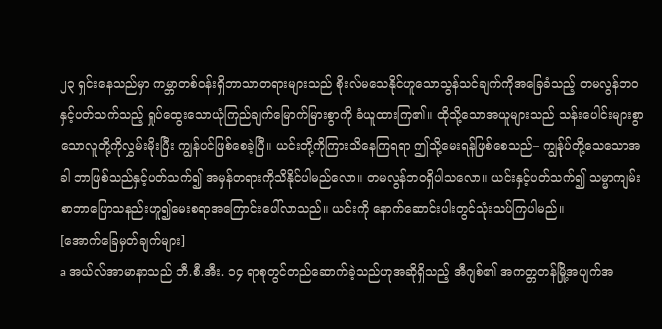၂၃ ရှင်းနေသည်မှာ ကမ္ဘာတစ်ဝန်းရှိဘာသာတရားများသည် စိုးလ်မသေနိုင်ဟူသောသွန်သင်ချက်ကိုအခြေခံသည့် တမလွန်ဘဝနှင့်ပတ်သက်သည့် ရှုပ်ထွေးသောယုံကြည်ချက်မြောက်မြားစွာကို ခံယူထားကြ၏။ ထိုသို့သောအယူများသည် သန်းပေါင်းများစွာသောလူတို့ကိုလွှမ်းမိုးပြီး ကျွန်ပင်ဖြစ်စေခဲ့ပြီ။ ယင်းတို့ကိုကြားသိနေကြရရာ ဤသို့မေးရန်ဖြစ်စေသည်– ကျွန်ုပ်တို့သေသောအခါ ဘာဖြစ်သည်နှင့်ပတ်သက်၍ အမှန်တရားကိုသိနိုင်ပါမည်လော။ တမလွန်ဘဝရှိပါသလော။ ယင်းနှင့်ပတ်သက်၍ သမ္မာကျမ်းစာဘာပြောသနည်းဟူ၍မေးစရာအကြောင်းပေါ်လာသည်။ ယင်းကို နောက်ဆောင်းပါးတွင်သုံးသပ်ကြပါမည်။
[အောက်ခြေမှတ်ချက်များ]
a အယ်လ်အာမာနာသည် ဘီ.စီ.အီး. ၁၄ ရာစုတွင်တည်ဆောက်ခဲ့သည်ဟုအဆိုရှိသည့် အီဂျစ်၏ အကတ္တတန်မြို့အပျက်အ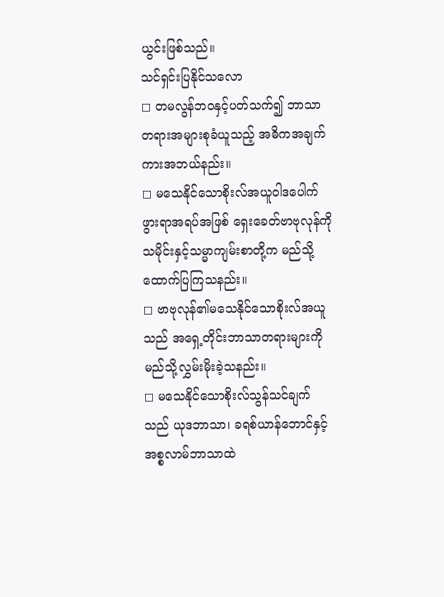ယွင်းဖြစ်သည်။
သင်ရှင်းပြနိုင်သလော
◻ တမလွန်ဘဝနှင့်ပတ်သက်၍ ဘာသာတရားအများစုခံယူသည့် အဓိကအချက်ကားအဘယ်နည်း။
◻ မသေနိုင်သောစိုးလ်အယူဝါဒပေါက်ဖွားရာအရပ်အဖြစ် ရှေးခေတ်ဗာဗုလုန်ကို သမိုင်းနှင့်သမ္မာကျမ်းစာတို့က မည်သို့ထောက်ပြကြသနည်း။
◻ ဗာဗုလုန်၏မသေနိုင်သောစိုးလ်အယူသည် အရှေ့တိုင်းဘာသာတရားများကို မည်သို့လွှမ်းမိုးခဲ့သနည်း။
◻ မသေနိုင်သောစိုးလ်သွန်သင်ချက်သည် ယုဒဘာသာ၊ ခရစ်ယာန်ဘောင်နှင့် အစ္စလာမ်ဘာသာထဲ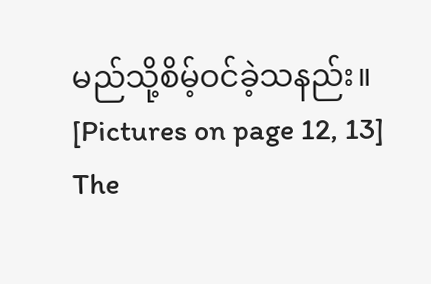မည်သို့စိမ့်ဝင်ခဲ့သနည်း။
[Pictures on page 12, 13]
The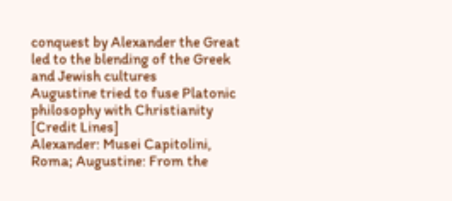conquest by Alexander the Great led to the blending of the Greek and Jewish cultures
Augustine tried to fuse Platonic philosophy with Christianity
[Credit Lines]
Alexander: Musei Capitolini, Roma; Augustine: From the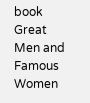book Great Men and Famous Women